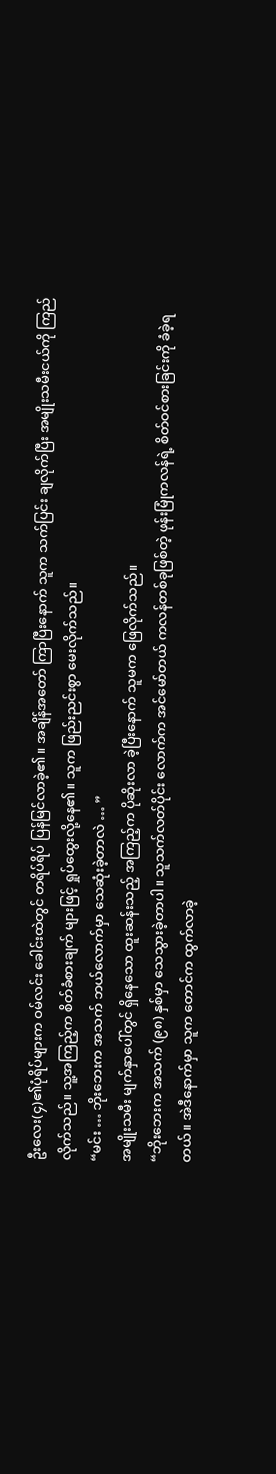ဦးလေး(၄)၏ပုံရိပ်များက ဝမ်လင်း ခေါင်းထဲတွင် တရိပ်ရိပ် ပြန်မြင်လာခဲ့၏။ အချိန်အတော် ကြာပြီးနောက် သူက သက်ပြင်း ချလိုက်ပြီး အမျိုးသမီးငယ်ကို ကြည်လိုက်သည်။ သူ့အကြည့်က စိတ်ခံစားချက် များဖြင့် ရှုပ်ထွေးလို့နေ၏။ သူက ဖြည်းညင်းစွာ မေးလိုက်သည်။
“မင်း … ဘိုးဘေးက အသက် ဘယ်လောက်မှာ သေဆုံးခဲ့တာလဲ … ”
အမျိုးသမီး မျက်နှာပေါ်တွင် ရှိနေသော ထူးဆန်းသည့် အကြည့်က ပိုဆိုးလာ ခဲ့ပြီးနောက် သူမက ဖြေလိုက်သည်။
“ဘိုးဘေးက အသက် (၉၈) နှစ်မှာ သေသွားခဲ့တာပါ။ သူသက်လတ်ပိုင်း လောက်က အင်မော်တယ် ကလန်တစ်ခုဖြစ်တဲ့ ဖုန်းမြုံကလန်ရဲ့ စိတ်ဝင်စားခြင်းကို ခံခဲ့ရတယ်။ အဲဒီနောက်မှာ သူက တောင်က ထွက်လာခဲ့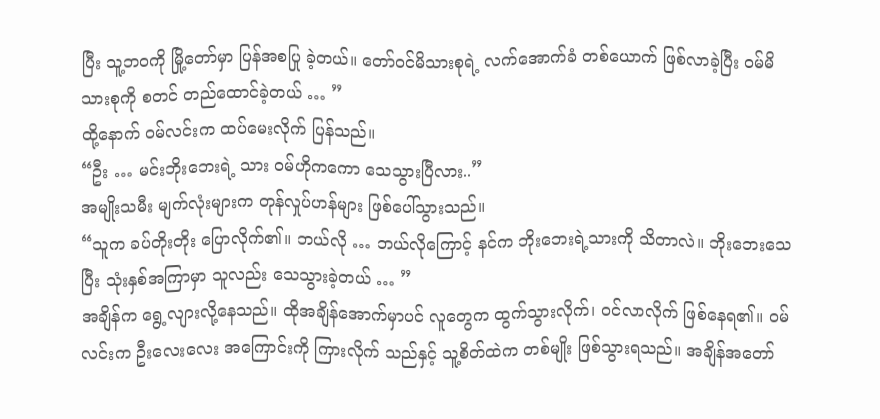ပြီး သူ့ဘဝကို မြို့တော်မှာ ပြန်အစပြု ခဲ့တယ်။ တော်ဝင်မိသားစုရဲ့ လက်အောက်ခံ တစ်ယောက် ဖြစ်လာခဲ့ပြီး ဝမ်မိသားစုကို စတင် တည်ထောင်ခဲ့တယ် … ”
ထို့နောက် ဝမ်လင်းက ထပ်မေးလိုက် ပြန်သည်။
“ဦး … မင်းဘိုးဘေးရဲ့ သား ဝမ်ဟိုကကော သေသွားပြီလား..”
အမျိုးသမီး မျက်လုံးများက တုန်လှုပ်ဟန်များ ဖြစ်ပေါ်သွားသည်။
“သူက ခပ်တိုးတိုး ပြောလိုက်၏။ ဘယ်လို … ဘယ်လိုကြောင့် နင်က ဘိုးဘေးရဲ့သားကို သိတာလဲ။ ဘိုးဘေးသေပြီး သုံးနှစ်အကြာမှာ သူလည်း သေသွားခဲ့တယ် … ”
အချိန်က ရွေ့လျားလို့နေသည်။ ထိုအချိန်အောက်မှာပင် လူတွေက ထွက်သွားလိုက်၊ ဝင်လာလိုက် ဖြစ်နေရ၏။ ဝမ်လင်းက ဦးလေးလေး အကြောင်းကို ကြားလိုက် သည်နှင့် သူ့စိတ်ထဲက တစ်မျိုး ဖြစ်သွားရသည်။ အချိန်အတော်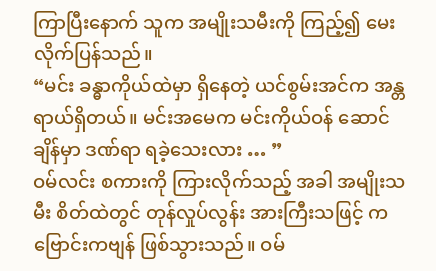ကြာပြီးနောက် သူက အမျိုးသမီးကို ကြည့်၍ မေးလိုက်ပြန်သည်။
“မင်း ခန္ဓာကိုယ်ထဲမှာ ရှိနေတဲ့ ယင်စွမ်းအင်က အန္တရာယ်ရှိတယ်။ မင်းအမေက မင်းကိုယ်ဝန် ဆောင်ချိန်မှာ ဒဏ်ရာ ရခဲ့သေးလား … ”
ဝမ်လင်း စကားကို ကြားလိုက်သည့် အခါ အမျိုးသမီး စိတ်ထဲတွင် တုန်လှုပ်လွန်း အားကြီးသဖြင့် ကဗြောင်းကဗျန် ဖြစ်သွားသည်။ ဝမ်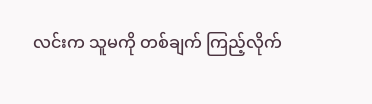လင်းက သူမကို တစ်ချက် ကြည့်လိုက်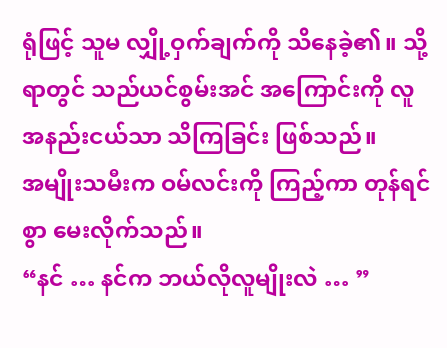ရုံဖြင့် သူမ လျှို့ဝှက်ချက်ကို သိနေခဲ့၏။ သို့ရာတွင် သည်ယင်စွမ်းအင် အကြောင်းကို လူအနည်းငယ်သာ သိကြခြင်း ဖြစ်သည်။
အမျိုးသမီးက ဝမ်လင်းကို ကြည့်ကာ တုန်ရင်စွာ မေးလိုက်သည်။
“နင် … နင်က ဘယ်လိုလူမျိုးလဲ … ”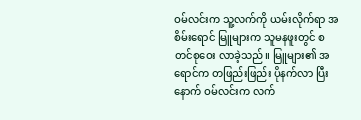ဝမ်လင်းက သူ့လက်ကို ယမ်းလိုက်ရာ အစိမ်းရောင် မြူများက သူမနဖူးတွင် စတင်စုဝေး လာခဲ့သည်။ မြူများ၏ အရောင်က တဖြည်းဖြည်း ပိုနက်လာ ပြီးနောက် ဝမ်လင်းက လက်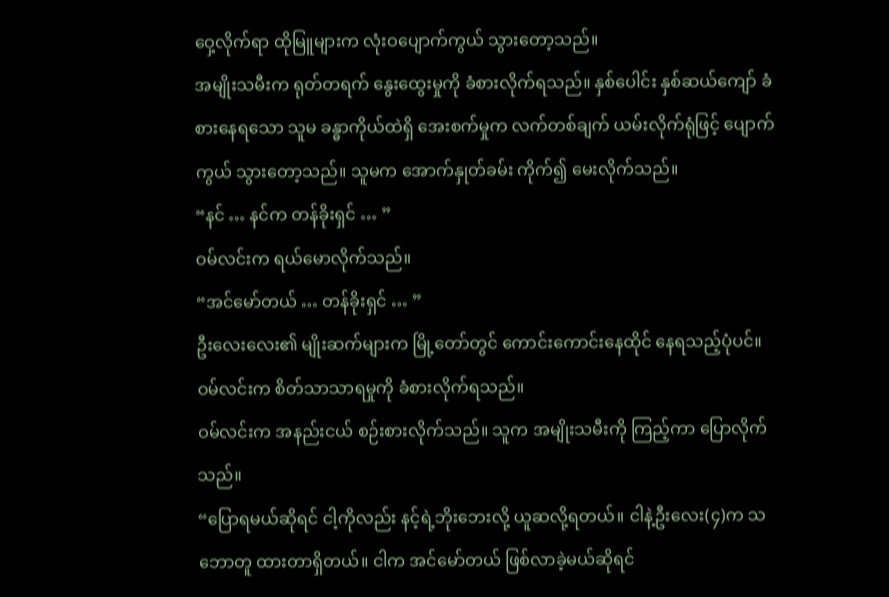ဝှေ့လိုက်ရာ ထိုမြူများက လုံးဝပျောက်ကွယ် သွားတော့သည်။
အမျိုးသမီးက ရုတ်တရက် နွေးထွေးမှုကို ခံစားလိုက်ရသည်။ နှစ်ပေါင်း နှစ်ဆယ်ကျော် ခံစားနေရသော သူမ ခန္ဓာကိုယ်ထဲရှိ အေးစက်မှုက လက်တစ်ချက် ယမ်းလိုက်ရုံဖြင့် ပျောက်ကွယ် သွားတော့သည်။ သူမက အောက်နှုတ်ခမ်း ကိုက်၍ မေးလိုက်သည်။
“နင် … နင်က တန်ခိုးရှင် … ”
ဝမ်လင်းက ရယ်မောလိုက်သည်။
“အင်မော်တယ် … တန်ခိုးရှင် … ”
ဦးလေးလေး၏ မျိုးဆက်များက မြို့တော်တွင် ကောင်းကောင်းနေထိုင် နေရသည့်ပုံပင်။ ဝမ်လင်းက စိတ်သာသာရမှုကို ခံစားလိုက်ရသည်။
ဝမ်လင်းက အနည်းငယ် စဉ်းစားလိုက်သည်။ သူက အမျိုးသမီးကို ကြည့်ကာ ပြောလိုက်သည်။
“ပြောရမယ်ဆိုရင် ငါ့ကိုလည်း နင့်ရဲ့ဘိုးဘေးလို့ ယူဆလို့ရတယ်။ ငါနဲ့ဦးလေး(၄)က သဘောတူ ထားတာရှိတယ်။ ငါက အင်မော်တယ် ဖြစ်လာခဲ့မယ်ဆိုရင်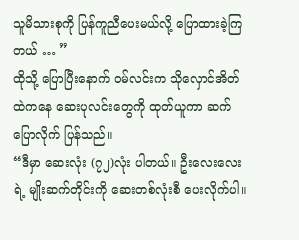သူမိသားစုကို ပြန်ကူညီပေးမယ်လို့ ပြောထားခဲ့ကြတယ် … ”
ထိုသို့ ပြောပြီးနောက် ဝမ်လင်းက သိုလှောင်အိတ် ထဲကနေ ဆေးပုလင်းတွေကို ထုတ်ယူကာ ဆက်ပြောလိုက် ပြန်သည်။
“ဒီမှာ ဆေးလုံး (၇၂)လုံး ပါတယ်။ ဦးလေးလေးရဲ့ မျိုးဆက်တိုင်းကို ဆေးတစ်လုံးစီ ပေးလိုက်ပါ။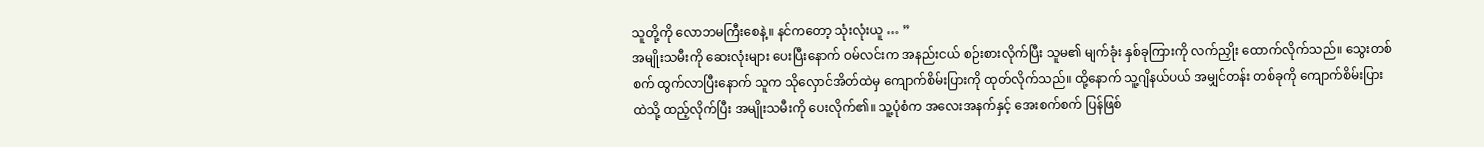သူတို့ကို လောဘမကြီးစေနဲ့။ နင်ကတော့ သုံးလုံးယူ … ”
အမျိုးသမီးကို ဆေးလုံးများ ပေးပြီးနောက် ဝမ်လင်းက အနည်းငယ် စဉ်းစားလိုက်ပြီး သူမ၏ မျက်ခုံး နှစ်ခုကြားကို လက်ညှိုး ထောက်လိုက်သည်။ သွေးတစ်စက် ထွက်လာပြီးနောက် သူက သိုလှောင်အိတ်ထဲမှ ကျောက်စိမ်းပြားကို ထုတ်လိုက်သည်။ ထို့နောက် သူ့ဂျိနယ်ပယ် အမျှင်တန်း တစ်ခုကို ကျောက်စိမ်းပြားထဲသို့ ထည့်လိုက်ပြီး အမျိုးသမီးကို ပေးလိုက်၏။ သူ့ပုံစံက အလေးအနက်နှင့် အေးစက်စက် ပြန်ဖြစ်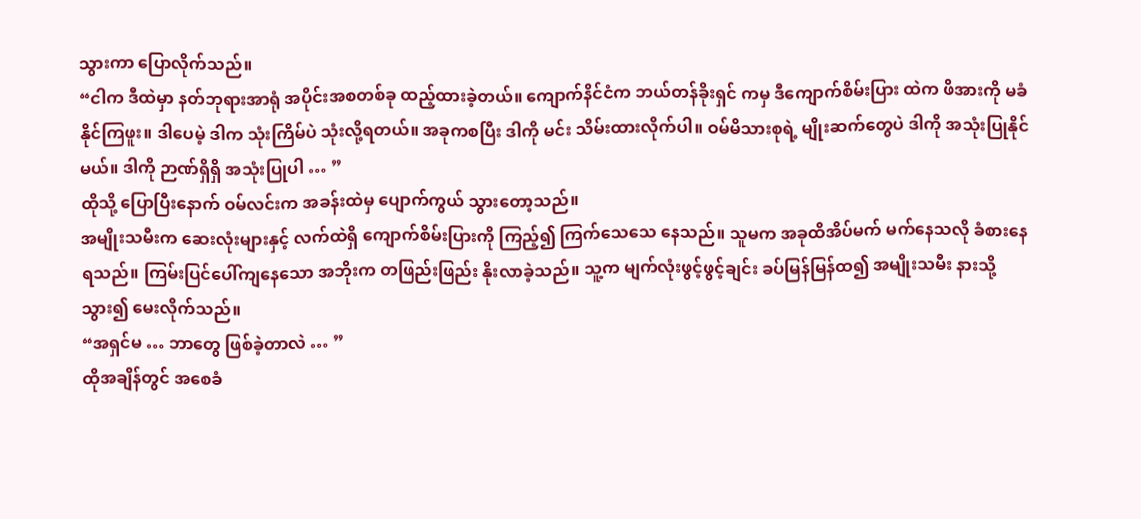သွားကာ ပြောလိုက်သည်။
“ငါက ဒီထဲမှာ နတ်ဘုရားအာရုံ အပိုင်းအစတစ်ခု ထည့်ထားခဲ့တယ်။ ကျောက်နိင်ငံက ဘယ်တန်ခိုးရှင် ကမှ ဒီကျောက်စိမ်းပြား ထဲက ဖိအားကို မခံနိုင်ကြဖူး။ ဒါပေမဲ့ ဒါက သုံးကြိမ်ပဲ သုံးလို့ရတယ်။ အခုကစပြီး ဒါကို မင်း သိမ်းထားလိုက်ပါ။ ဝမ်မိသားစုရဲ့ မျိုးဆက်တွေပဲ ဒါကို အသုံးပြုနိုင်မယ်။ ဒါကို ဉာဏ်ရှိရှိ အသုံးပြုပါ … ”
ထိုသို့ ပြောပြီးနောက် ဝမ်လင်းက အခန်းထဲမှ ပျောက်ကွယ် သွားတော့သည်။
အမျိုးသမီးက ဆေးလုံးများနှင့် လက်ထဲရှိ ကျောက်စိမ်းပြားကို ကြည့်၍ ကြက်သေသေ နေသည်။ သူမက အခုထိအိပ်မက် မက်နေသလို ခံစားနေရသည်။ ကြမ်းပြင်ပေါ်ကျနေသော အဘိုးက တဖြည်းဖြည်း နိုးလာခဲ့သည်။ သူ့က မျက်လုံးဖွင့်ဖွင့်ချင်း ခပ်မြန်မြန်ထ၍ အမျိုးသမီး နားသို့ သွား၍ မေးလိုက်သည်။
“အရှင်မ … ဘာတွေ ဖြစ်ခဲ့တာလဲ … ”
ထိုအချိန်တွင် အစေခံ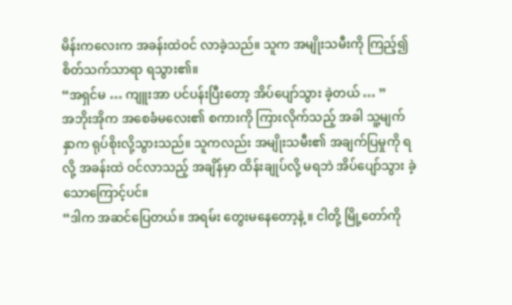မိန်းကလေးက အခန်းထဲဝင် လာခဲ့သည်။ သူက အမျိုးသမီးကို ကြည့်၍ စိတ်သက်သာရာ ရသွား၏။
“အရှင်မ … ကျူးအာ ပင်ပန်းပြီးတော့ အိပ်ပျော်သွား ခဲ့တယ် … ”
အဘိုးအိုက အစေခံမလေး၏ စကားကို ကြားလိုက်သည့် အခါ သူ့မျက်နှာက ရုပ်စိုးလို့သွားသည်။ သူကလည်း အမျိုးသမီး၏ အချက်ပြမှုကို ရလို့ အခန်းထဲ ဝင်လာသည့် အချိန်မှာ ထိန်းချုပ်လို့ မရဘဲ အိပ်ပျော်သွား ခဲ့သောကြောင့်ပင်။
“ဒါက အဆင်ပြေတယ်။ အရမ်း တွေးမနေတော့နဲ့ ။ ငါတို့ မြို့တော်ကို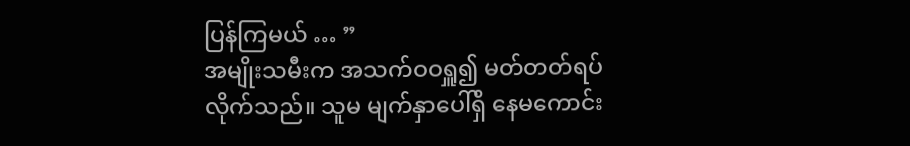ပြန်ကြမယ် … ”
အမျိုးသမီးက အသက်ဝဝရှူ၍ မတ်တတ်ရပ် လိုက်သည်။ သူမ မျက်နှာပေါ်ရှိ နေမကောင်း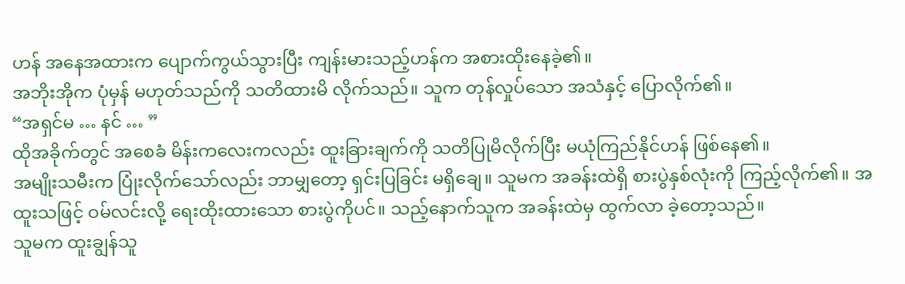ဟန် အနေအထားက ပျောက်ကွယ်သွားပြီး ကျန်းမားသည့်ဟန်က အစားထိုးနေခဲ့၏။
အဘိုးအိုက ပုံမှန် မဟုတ်သည်ကို သတိထားမိ လိုက်သည်။ သူက တုန်လှုပ်သော အသံနှင့် ပြောလိုက်၏။
“အရှင်မ … နင် … ”
ထိုအခိုက်တွင် အစေခံ မိန်းကလေးကလည်း ထူးခြားချက်ကို သတိပြုမိလိုက်ပြီး မယုံကြည်နိုင်ဟန် ဖြစ်နေ၏။
အမျိုးသမီးက ပြုံးလိုက်သော်လည်း ဘာမျှတော့ ရှင်းပြခြင်း မရှိချေ။ သူမက အခန်းထဲရှိ စားပွဲနှစ်လုံးကို ကြည့်လိုက်၏။ အထူးသဖြင့် ဝမ်လင်းလို့ ရေးထိုးထားသော စားပွဲကိုပင်။ သည့်နောက်သူက အခန်းထဲမှ ထွက်လာ ခဲ့တော့သည်။
သူမက ထူးချွန်သူ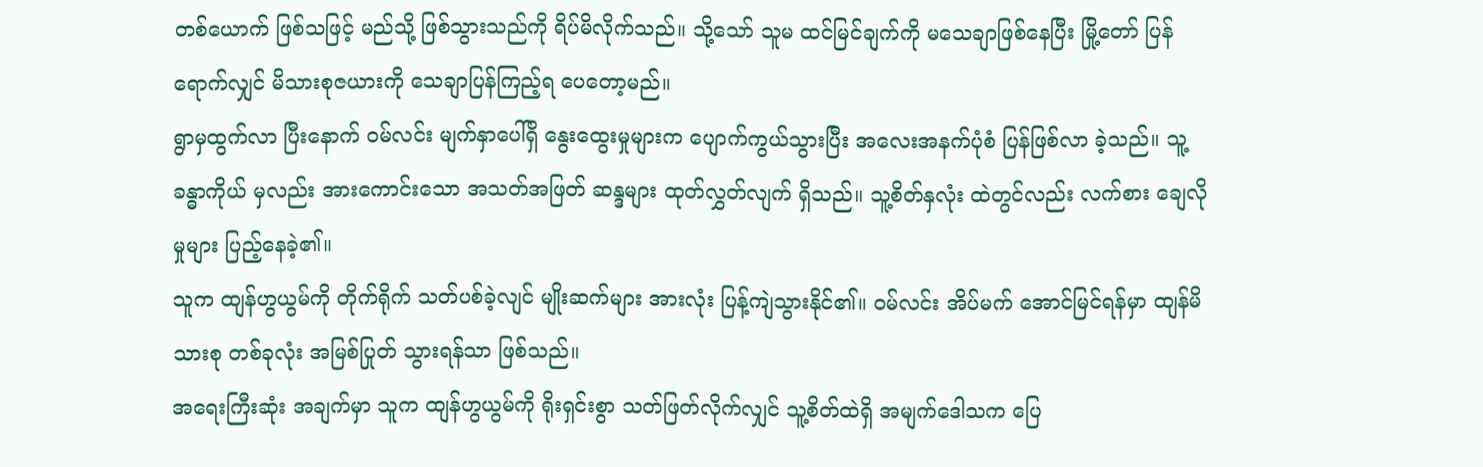တစ်ယောက် ဖြစ်သဖြင့် မည်သို့ ဖြစ်သွားသည်ကို ရိပ်မိလိုက်သည်။ သို့သော် သူမ ထင်မြင်ချက်ကို မသေချာဖြစ်နေပြီး မြို့တော် ပြန်ရောက်လျှင် မိသားစုဇယားကို သေချာပြန်ကြည့်ရ ပေတော့မည်။
ရွာမှထွက်လာ ပြီးနောက် ဝမ်လင်း မျက်နှာပေါ်ရှိ နွေးထွေးမှုများက ပျောက်ကွယ်သွားပြီး အလေးအနက်ပုံစံ ပြန်ဖြစ်လာ ခဲ့သည်။ သူ့ခန္ဓာကိုယ် မှလည်း အားကောင်းသော အသတ်အဖြတ် ဆန္ဒများ ထုတ်လွှတ်လျက် ရှိသည်။ သူ့စိတ်နှလုံး ထဲတွင်လည်း လက်စား ချေလိုမှုများ ပြည့်နေခဲ့၏။
သူက ထျန်ဟွယွမ်ကို တိုက်ရိုက် သတ်ပစ်ခဲ့လျင် မျိုးဆက်များ အားလုံး ပြန့်ကျဲသွားနိုင်၏။ ဝမ်လင်း အိပ်မက် အောင်မြင်ရန်မှာ ထျန်မိသားစု တစ်ခုလုံး အမြစ်ပြုတ် သွားရန်သာ ဖြစ်သည်။
အရေးကြီးဆုံး အချက်မှာ သူက ထျန်ဟွယွမ်ကို ရိုးရှင်းစွာ သတ်ဖြတ်လိုက်လျှင် သူ့စိတ်ထဲရှိ အမျက်ဒေါသက ပြေ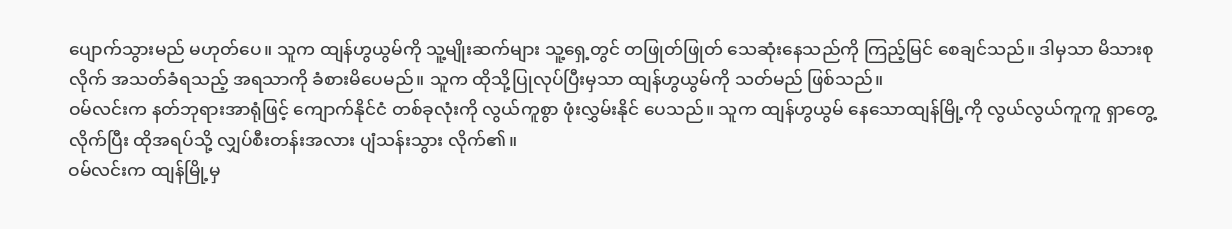ပျောက်သွားမည် မဟုတ်ပေ။ သူက ထျန်ဟွယွမ်ကို သူ့မျိုးဆက်များ သူ့ရှေ့တွင် တဖြုတ်ဖြုတ် သေဆုံးနေသည်ကို ကြည့်မြင် စေချင်သည်။ ဒါမှသာ မိသားစုလိုက် အသတ်ခံရသည့် အရသာကို ခံစားမိပေမည်။ သူက ထိုသို့ပြုလုပ်ပြီးမှသာ ထျန်ဟွယွမ်ကို သတ်မည် ဖြစ်သည်။
ဝမ်လင်းက နတ်ဘုရားအာရုံဖြင့် ကျောက်နိုင်ငံ တစ်ခုလုံးကို လွယ်ကူစွာ ဖုံးလွှမ်းနိုင် ပေသည်။ သူက ထျန်ဟွယွမ် နေသောထျန်မြို့ကို လွယ်လွယ်ကူကူ ရှာတွေ့လိုက်ပြီး ထိုအရပ်သို့ လျှပ်စီးတန်းအလား ပျံသန်းသွား လိုက်၏။
ဝမ်လင်းက ထျန်မြို့မှ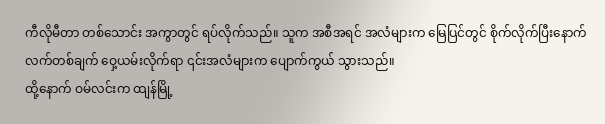ကီလိုမီတာ တစ်သောင်း အကွာတွင် ရပ်လိုက်သည်။ သူက အစီအရင် အလံများက မြေပြင်တွင် စိုက်လိုက်ပြီးနောက် လက်တစ်ချက် ဝှေ့ယမ်းလိုက်ရာ ၎င်းအလံများက ပျောက်ကွယ် သွားသည်။
ထို့နောက် ဝမ်လင်းက ထျန်မြို့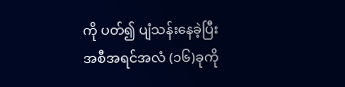ကို ပတ်၍ ပျံသန်းနေခဲ့ပြီး အစီအရင်အလံ (၁၆)ခုကို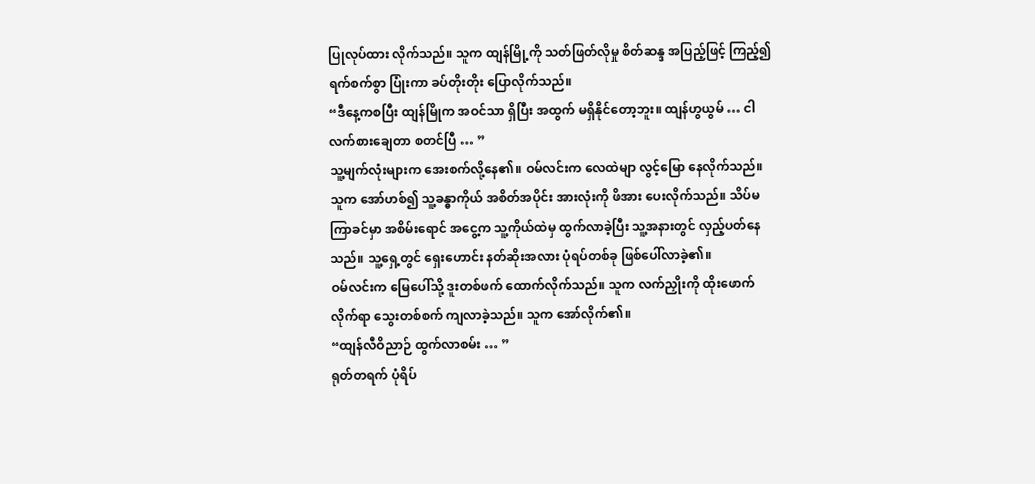ပြုလုပ်ထား လိုက်သည်။ သူက ထျန်မြို့ကို သတ်ဖြတ်လိုမှု စိတ်ဆန္ဒ အပြည့်ဖြင့် ကြည့်၍ ရက်စက်စွာ ပြုံးကာ ခပ်တိုးတိုး ပြောလိုက်သည်။
“ဒီနေ့ကစပြီး ထျန်မြိုက အဝင်သာ ရှိပြီး အထွက် မရှိနိုင်တော့ဘူး။ ထျန်ဟွယွမ် … ငါလက်စားချေတာ စတင်ပြီ … ”
သူ့မျက်လုံးများက အေးစက်လို့နေ၏။ ဝမ်လင်းက လေထဲမျာ လွင့်မြော နေလိုက်သည်။ သူက အော်ဟစ်၍ သူ့ခန္ဓာကိုယ် အစိတ်အပိုင်း အားလုံးကို ဖိအား ပေးလိုက်သည်။ သိပ်မကြာခင်မှာ အစိမ်းရောင် အငွေ့က သူ့ကိုယ်ထဲမှ ထွက်လာခဲ့ပြီး သူ့အနားတွင် လှည့်ပတ်နေသည်။ သူ့ရှေ့တွင် ရှေးဟောင်း နတ်ဆိုးအလား ပုံရပ်တစ်ခု ဖြစ်ပေါ်လာခဲ့၏။
ဝမ်လင်းက မြေပေါ်သို့ ဒူးတစ်ဖက် ထောက်လိုက်သည်။ သူက လက်ညှိုးကို ထိုးဖောက်လိုက်ရာ သွေးတစ်စက် ကျလာခဲ့သည်။ သူက အော်လိုက်၏။
“ထျန်လီဝိညာဉ် ထွက်လာစမ်း … ”
ရုတ်တရက် ပုံရိပ်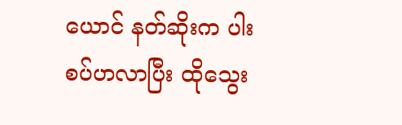ယောင် နတ်ဆိုးက ပါးစပ်ဟလာပြီး ထိုသွေး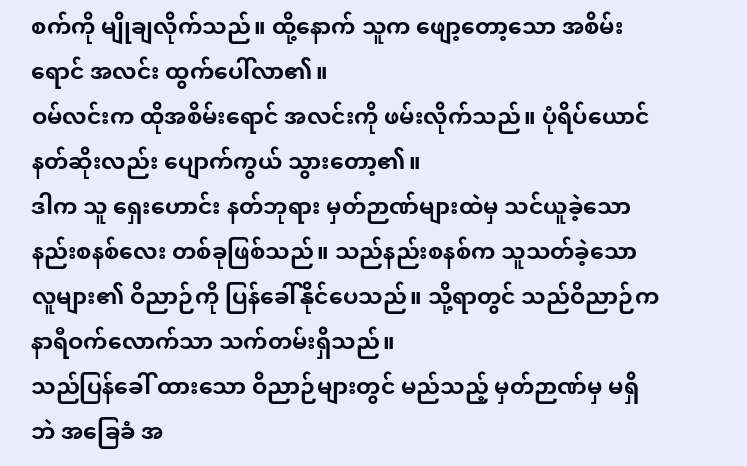စက်ကို မျိုချလိုက်သည်။ ထို့နောက် သူက ဖျော့တော့သော အစိမ်းရောင် အလင်း ထွက်ပေါ်လာ၏။
ဝမ်လင်းက ထိုအစိမ်းရောင် အလင်းကို ဖမ်းလိုက်သည်။ ပုံရိပ်ယောင် နတ်ဆိုးလည်း ပျောက်ကွယ် သွားတော့၏။
ဒါက သူ ရှေးဟောင်း နတ်ဘုရား မှတ်ဉာဏ်များထဲမှ သင်ယူခဲ့သော နည်းစနစ်လေး တစ်ခုဖြစ်သည်။ သည်နည်းစနစ်က သူသတ်ခဲ့သော လူများ၏ ဝိညာဉ်ကို ပြန်ခေါ်နိုင်ပေသည်။ သို့ရာတွင် သည်ဝိညာဉ်က နာရီဝက်လောက်သာ သက်တမ်းရှိသည်။
သည်ပြန်ခေါ် ထားသော ဝိညာဉ်များတွင် မည်သည့် မှတ်ဉာဏ်မှ မရှိဘဲ အခြေခံ အ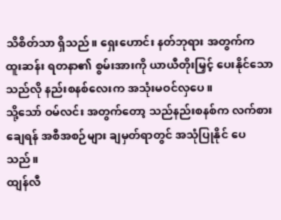သိစိတ်သာ ရှိသည်။ ရှေးဟောင်း နတ်ဘုရား အတွက်က ထူးဆန်း ရတနာ၏ စွမ်းအားကို ယာယီတိုးမြှင့် ပေးနိုင်သော သည်လို နည်းစနစ်လေးက အသုံးမဝင်လှပေ။
သို့သော် ဝမ်လင်း အတွက်တော့ သည်နည်းစနစ်က လက်စားချေရန် အစီအစဉ်များ ချမှတ်ရာတွင် အသုံပြုနိုင် ပေသည်။
ထျန်လီ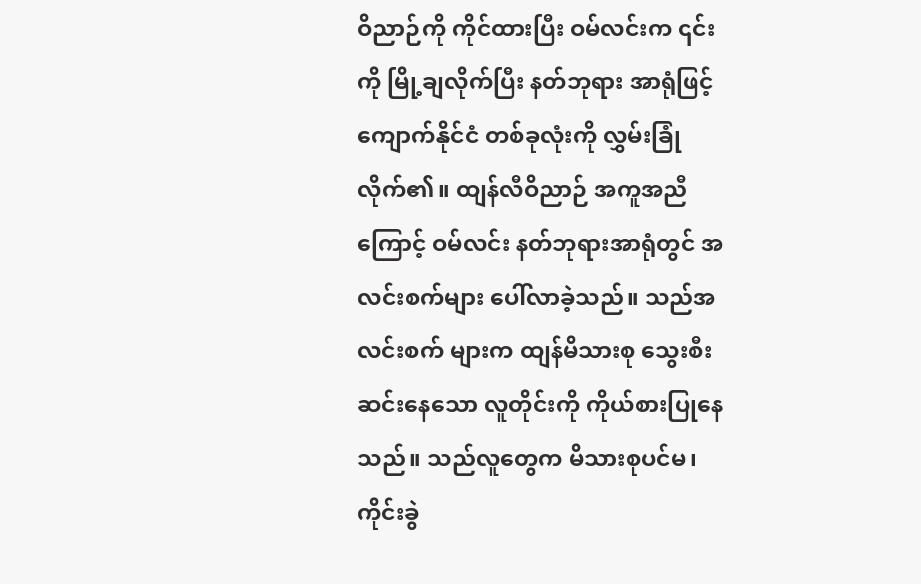ဝိညာဉ်ကို ကိုင်ထားပြီး ဝမ်လင်းက ၎င်းကို မြို့ချလိုက်ပြီး နတ်ဘုရား အာရုံဖြင့် ကျောက်နိုင်ငံ တစ်ခုလုံးကို လွှမ်းခြုံလိုက်၏။ ထျန်လီဝိညာဉ် အကူအညီကြောင့် ဝမ်လင်း နတ်ဘုရားအာရုံတွင် အလင်းစက်များ ပေါ်လာခဲ့သည်။ သည်အလင်းစက် များက ထျန်မိသားစု သွေးစီးဆင်းနေသော လူတိုင်းကို ကိုယ်စားပြုနေသည်။ သည်လူတွေက မိသားစုပင်မ၊ ကိုင်းခွဲ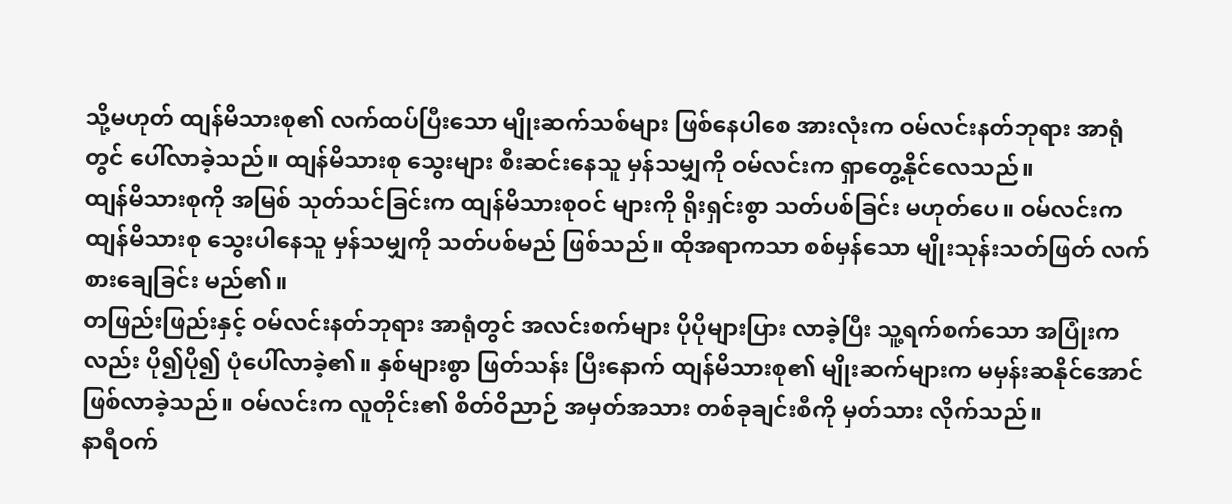သို့မဟုတ် ထျန်မိသားစု၏ လက်ထပ်ပြီးသော မျိုးဆက်သစ်များ ဖြစ်နေပါစေ အားလုံးက ဝမ်လင်းနတ်ဘုရား အာရုံတွင် ပေါ်လာခဲ့သည်။ ထျန်မိသားစု သွေးများ စီးဆင်းနေသူ မှန်သမျှကို ဝမ်လင်းက ရှာတွေ့နိုင်လေသည်။
ထျန်မိသားစုကို အမြစ် သုတ်သင်ခြင်းက ထျန်မိသားစုဝင် များကို ရိုးရှင်းစွာ သတ်ပစ်ခြင်း မဟုတ်ပေ။ ဝမ်လင်းက ထျန်မိသားစု သွေးပါနေသူ မှန်သမျှကို သတ်ပစ်မည် ဖြစ်သည်။ ထိုအရာကသာ စစ်မှန်သော မျိုးသုန်းသတ်ဖြတ် လက်စားချေခြင်း မည်၏။
တဖြည်းဖြည်းနှင့် ဝမ်လင်းနတ်ဘုရား အာရုံတွင် အလင်းစက်များ ပိုပိုများပြား လာခဲ့ပြီး သူ့ရက်စက်သော အပြုံးကလည်း ပို၍ပို၍ ပုံပေါ်လာခဲ့၏။ နှစ်များစွာ ဖြတ်သန်း ပြီးနောက် ထျန်မိသားစု၏ မျိုးဆက်များက မမှန်းဆနိုင်အောင် ဖြစ်လာခဲ့သည်။ ဝမ်လင်းက လူတိုင်း၏ စိတ်ဝိညာဉ် အမှတ်အသား တစ်ခုချင်းစီကို မှတ်သား လိုက်သည်။
နာရီဝက်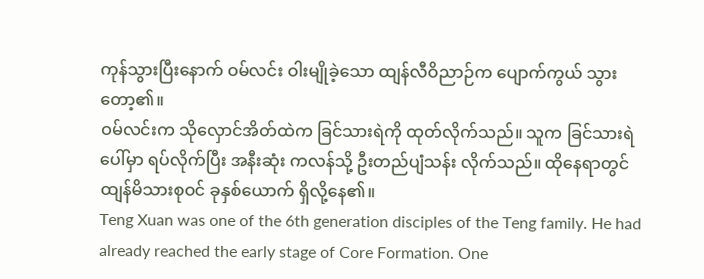ကုန်သွားပြီးနောက် ဝမ်လင်း ဝါးမျိုခဲ့သော ထျန်လီဝိညာဉ်က ပျောက်ကွယ် သွားတော့၏။
ဝမ်လင်းက သိုလှောင်အိတ်ထဲက ခြင်သားရဲကို ထုတ်လိုက်သည်။ သူက ခြင်သားရဲပေါ်မှာ ရပ်လိုက်ပြီး အနီးဆုံး ကလန်သို့ ဦးတည်ပျံသန်း လိုက်သည်။ ထိုနေရာတွင် ထျန်မိသားစုဝင် ခုနှစ်ယောက် ရှိလို့နေ၏။
Teng Xuan was one of the 6th generation disciples of the Teng family. He had already reached the early stage of Core Formation. One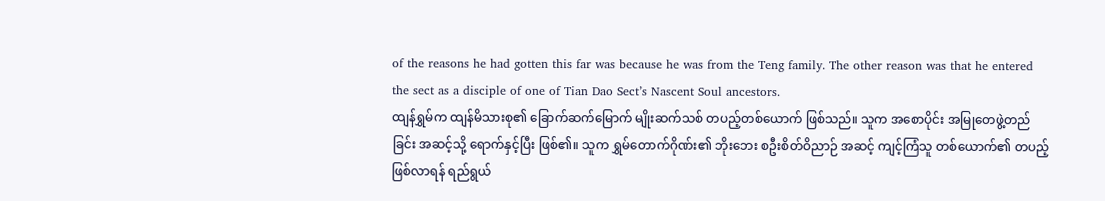of the reasons he had gotten this far was because he was from the Teng family. The other reason was that he entered the sect as a disciple of one of Tian Dao Sect’s Nascent Soul ancestors.
ထျန်ရွှမ်က ထျန်မိသားစု၏ ခြောက်ဆက်မြောက် မျိုးဆက်သစ် တပည့်တစ်ယောက် ဖြစ်သည်။ သူက အစောပိုင်း အမြုတေဖွဲ့တည်ခြင်း အဆင့်သို့ ရောက်နှင့်ပြီး ဖြစ်၏။ သူက ရွှမ်တောက်ဂိုဏ်း၏ ဘိုးဘေး စဦးစိတ်ဝိညာဉ် အဆင့် ကျင့်ကြံသူ တစ်ယောက်၏ တပည့်ဖြစ်လာရန် ရည်ရွယ်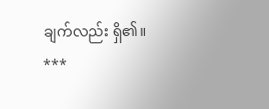ချက်လည်း ရှိ၏။
***